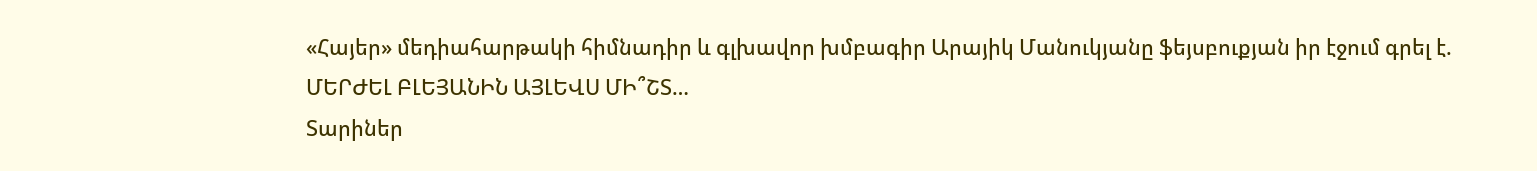«Հայեր» մեդիահարթակի հիմնադիր և գլխավոր խմբագիր Արայիկ Մանուկյանը ֆեյսբուքյան իր էջում գրել է.
ՄԵՐԺԵԼ ԲԼԵՅԱՆԻՆ ԱՅԼԵՎՍ ՄԻ՞ՇՏ…
Տարիներ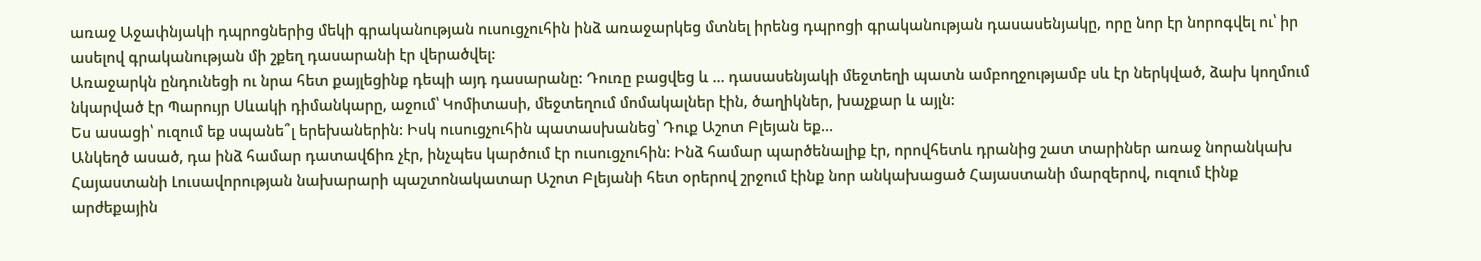առաջ Աջափնյակի դպրոցներից մեկի գրականության ուսուցչուհին ինձ առաջարկեց մտնել իրենց դպրոցի գրականության դասասենյակը, որը նոր էր նորոգվել ու՝ իր ասելով գրականության մի շքեղ դասարանի էր վերածվել:
Առաջարկն ընդունեցի ու նրա հետ քայլեցինք դեպի այդ դասարանը: Դուռը բացվեց և … դասասենյակի մեջտեղի պատն ամբողջությամբ սև էր ներկված, ձախ կողմում նկարված էր Պարույր Սևակի դիմանկարը, աջում՝ Կոմիտասի, մեջտեղում մոմակալներ էին, ծաղիկներ, խաչքար և այլն:
Ես ասացի՝ ուզում եք սպանե՞լ երեխաներին: Իսկ ուսուցչուհին պատասխանեց՝ Դուք Աշոտ Բլեյան եք…
Անկեղծ ասած, դա ինձ համար դատավճիռ չէր, ինչպես կարծում էր ուսուցչուհին: Ինձ համար պարծենալիք էր, որովհետև դրանից շատ տարիներ առաջ նորանկախ Հայաստանի Լուսավորության նախարարի պաշտոնակատար Աշոտ Բլեյանի հետ օրերով շրջում էինք նոր անկախացած Հայաստանի մարզերով, ուզում էինք արժեքային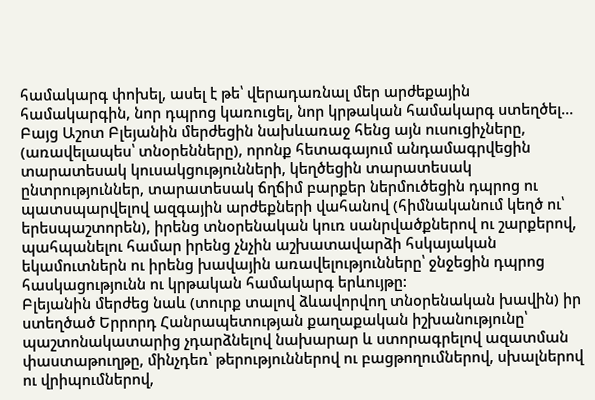համակարգ փոխել, ասել է թե՝ վերադառնալ մեր արժեքային համակարգին, նոր դպրոց կառուցել, նոր կրթական համակարգ ստեղծել…
Բայց Աշոտ Բլեյանին մերժեցին նախևառաջ հենց այն ուսուցիչները, (առավելապես՝ տնօրենները), որոնք հետագայում անդամագրվեցին տարատեսակ կուսակցությունների, կեղծեցին տարատեսակ ընտրություններ, տարատեսակ ճղճիմ բարքեր ներմուծեցին դպրոց ու պատսպարվելով ազգային արժեքների վահանով (հիմնականում կեղծ ու՝ երեսպաշտորեն), իրենց տնօրենական կուռ սանրվածքներով ու շարքերով, պահպանելու համար իրենց չնչին աշխատավարձի հսկայական եկամուտներն ու իրենց խավային առավելությունները՝ ջնջեցին դպրոց հասկացությունն ու կրթական համակարգ երևույթը:
Բլեյանին մերժեց նաև (տուրք տալով ձևավորվող տնօրենական խավին) իր ստեղծած Երրորդ Հանրապետության քաղաքական իշխանությունը՝ պաշտոնակատարից չդարձնելով նախարար և ստորագրելով ազատման փաստաթուղթը, մինչդեռ՝ թերություններով ու բացթողումներով, սխալներով ու վրիպումներով,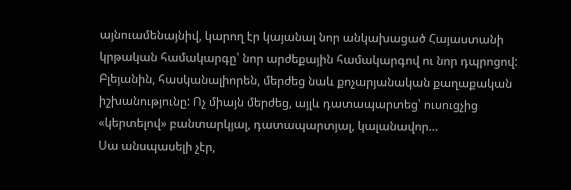այնուամենայնիվ, կարող էր կայանալ նոր անկախացած Հայաստանի կրթական համակարգը՝ նոր արժեքային համակարգով ու նոր դպրոցով:
Բլեյանին, հասկանալիորեն, մերժեց նաև քոչարյանական քաղաքական իշխանությունը: Ոչ միայն մերժեց, այլև դատապարտեց՝ ուսուցչից «կերտելով» բանտարկյալ, դատապարտյալ, կալանավոր…
Սա անսպասելի չէր,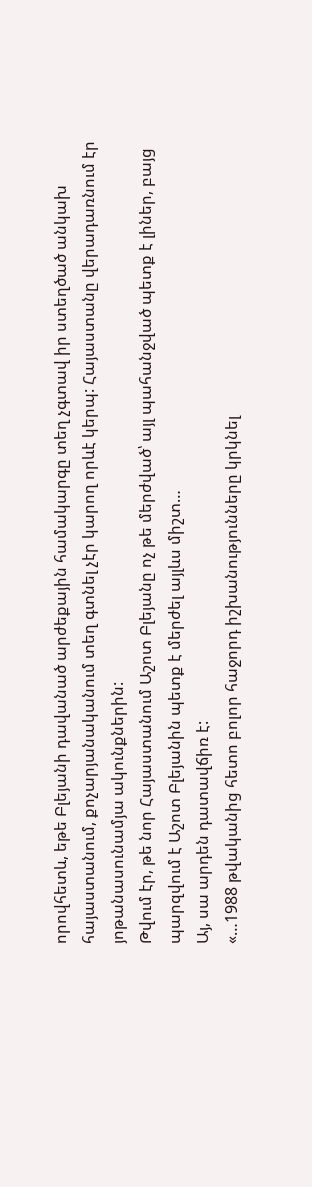որովհետև, եթե Բլեյանի դավանած արժեքային համակարգը տեղ չգտավ իր ստեղծած անկախ հայաստանում, քոչարյանականում տեղ գտնել չէր կարող որևէ կերպ: Հայաստանը վերադառնում էր յոթանասունամյա ակունքներին:
Թվում էր, թե նոր Հայաստանում Աշոտ Բլեյանը ոչ թե մերժված՝ այլ պահանջված պետք է լիներ, բայց պարզվում է Աշոտ Բլեյանին պետք է մերժել այլևս միշտ…
Այ, սա արդեն դատավճիռ է:
«…1988 թվականից հետո բոլոր հաջորդ իշխանությունները կրկնել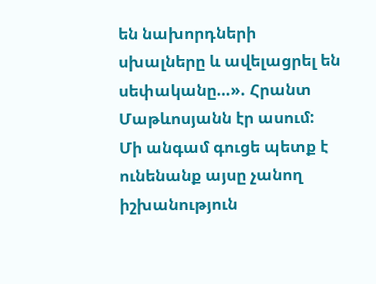են նախորդների սխալները և ավելացրել են սեփականը…». Հրանտ Մաթևոսյանն էր ասում:
Մի անգամ գուցե պետք է ունենանք այսը չանող իշխանություն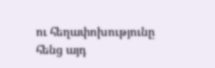ու հեղափոխությունը հենց այդ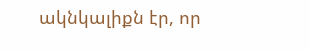ակնկալիքն էր, որ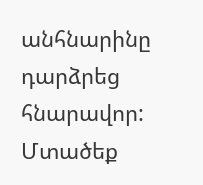անհնարինը դարձրեց հնարավոր:
Մտածեք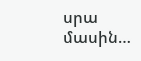սրա մասին…